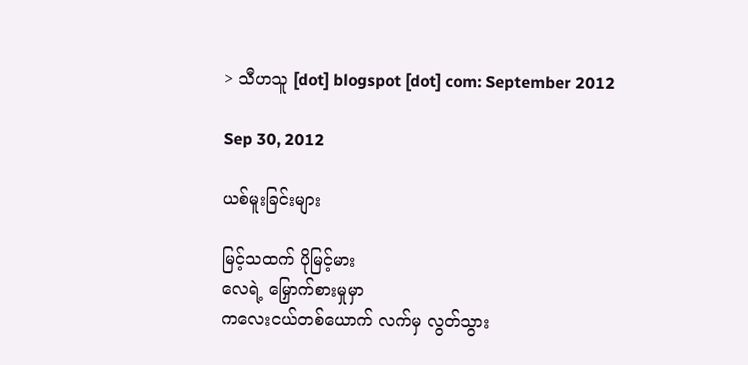> သီဟသူ [dot] blogspot [dot] com: September 2012

Sep 30, 2012

ယစ်မူးခြင်းများ

မြင့်သထက် ပိုမြင့်မား
လေရဲ့ မြှောက်စားမှုမှာ
ကလေးငယ်တစ်ယောက် လက်မှ လွတ်သွား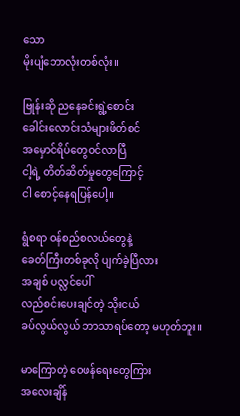သော
မိုးပျံဘောလုံးတစ်လုံး။

ဗြုန်းဆို ညနေခင်းရွဲ့စောင်း
ခေါင်းလောင်းသံများဖိတ်စင်
အမှောင်ရိပ်တွေဝင်လာပြီ
ငါ့ရဲ့ တိတ်ဆိတ်မှုတွေကြောင့်
ငါ စောင့်နေရပြန်ပေါ့။

ရွံစရာ ဝန်စည်စလယ်တွေနဲ့
ခေတ်ကြီးတစ်ခုလို ပျက်ခဲ့ပြီလား
အချစ် ပလ္လင်ပေါ်
လည်စင်းပေးချင်တဲ့ သိုးငယ်
ခပ်လွယ်လွယ် ဘာသာရပ်တော့ မဟုတ်ဘူး။

မာကြောတဲ့ ဝေဖန်ရေးတွေကြား
အလေးချိန်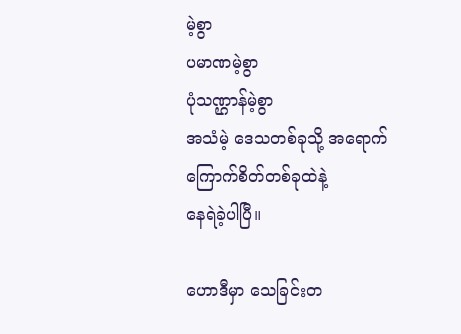မဲ့စွာ
ပမာဏမဲ့စွာ
ပုံသဏ္ဌာန်မဲ့စွာ
အသံမဲ့ ဒေသတစ်ခုသို့ အရောက်
ကြောက်စိတ်တစ်ခုထဲနဲ့
နေရဲခဲ့ပါပြီ။

ဟောဒီမှာ သေခြင်းတ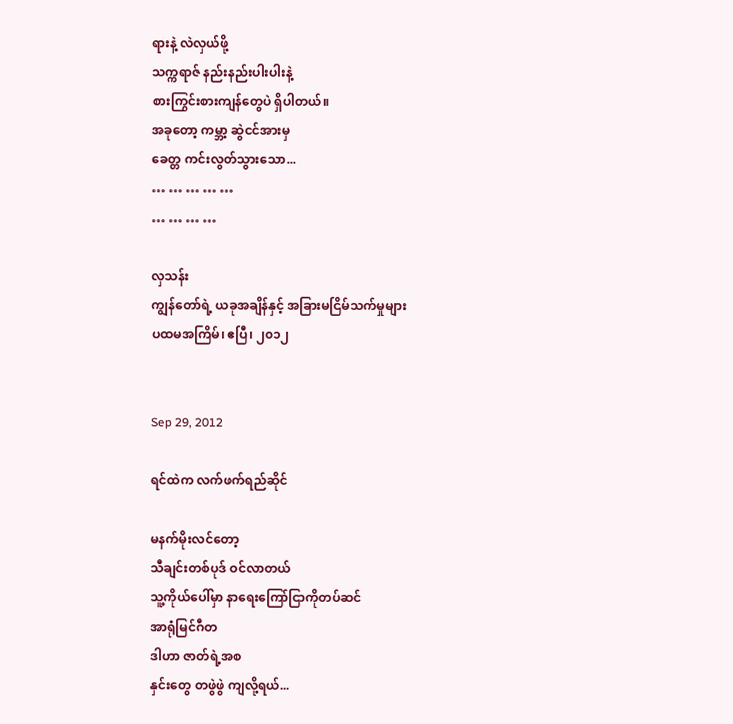ရားနဲ့ လဲလှယ်ဖို့
သက္ကရာဇ် နည်းနည်းပါးပါးနဲ့
စားကြွင်းစားကျန်တွေပဲ ရှိပါတယ်။
အခုတော့ ကမ္ဘာ့ ဆွဲငင်အားမှ
ခေတ္တ ကင်းလွတ်သွားသော...
… … … … …
… … … …

လှသန်း
ကျွန်တော်ရဲ့ ယခုအချိန်နှင့် အခြားမငြိမ်သက်မှုများ
ပထမအကြိမ်၊ ဧပြီ၊ ၂၀၁၂


Sep 29, 2012

ရင်ထဲက လက်ဖက်ရည်ဆိုင်

မနက်မိုးလင်တော့
သီချင်းတစ်ပုဒ် ဝင်လာတယ်
သူ့ကိုယ်ပေါ်မှာ နာရေးကြော်ငြာကိုတပ်ဆင်
အာရုံမြင်ဂီတ
ဒါဟာ ဇာတ်ရဲ့အစ
နှင်းတွေ တဖွဲဖွဲ ကျလို့ရယ်...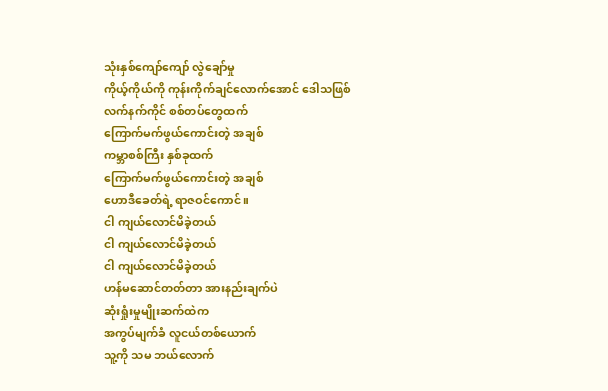သုံးနှစ်ကျော်ကျော် လွဲချော်မှု
ကိုယ့်ကိုယ်ကို ကုန်းကိုက်ချင်လောက်အောင် ဒေါသဖြစ်
လက်နက်ကိုင် စစ်တပ်တွေထက်
ကြောက်မက်ဖွယ်ကောင်းတဲ့ အချစ်
ကမ္ဘာစစ်ကြီး နှစ်ခုထက်
ကြောက်မက်ဖွယ်ကောင်းတဲ့ အချစ်
ဟောဒီခေတ်ရဲ့ ရာဇဝင်ကောင်။
ငါ ကျယ်လောင်မိခဲ့တယ်
ငါ ကျယ်လောင်မိခဲ့တယ်
ငါ ကျယ်လောင်မိခဲ့တယ်
ဟန်မဆောင်တတ်တာ အားနည်းချက်ပဲ
ဆုံးရှုံးမှုမျိုးဆက်ထဲက
အကွပ်မျက်ခံ လူငယ်တစ်ယောက်
သူ့ကို သမ ဘယ်လောက်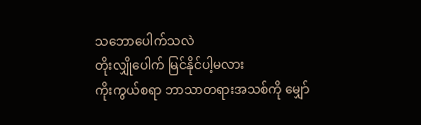သဘောပေါက်သလဲ
တိုးလျှိုပေါက် မြင်နိုင်ပါ့မလား
ကိုးကွယ်စရာ ဘာသာတရားအသစ်ကို မျှော်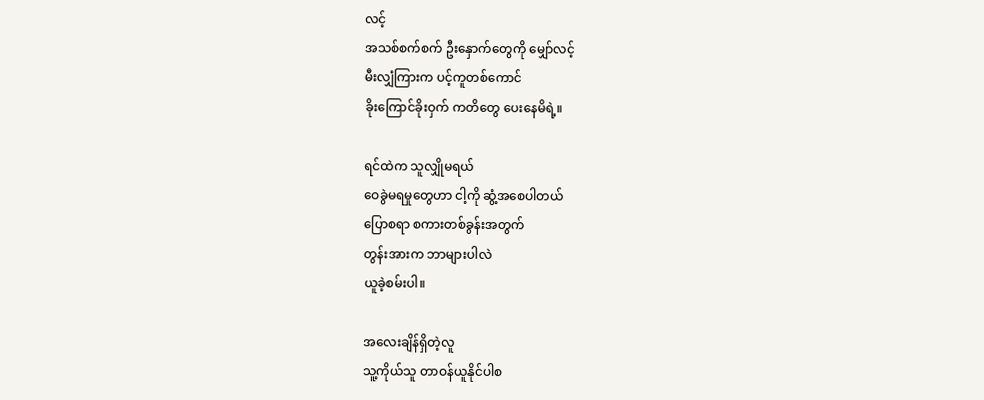လင့်
အသစ်စက်စက် ဦးနှောက်တွေကို မျှော်လင့်
မီးလျှံကြားက ပင့်ကူတစ်ကောင်
ခိုးကြောင်ခိုးဝှက် ကတိတွေ ပေးနေမိရဲ့။

ရင်ထဲက သူလျှိုမရယ်
ဝေခွဲမရမှုတွေဟာ ငါ့ကို ဆွံ့အစေပါတယ်
ပြောစရာ စကားတစ်ခွန်းအတွက်
တွန်းအားက ဘာများပါလဲ
ယူခဲ့စမ်းပါ။

အလေးချိန်ရှိတဲ့လူ
သူ့ကိုယ်သူ တာဝန်ယူနိုင်ပါစ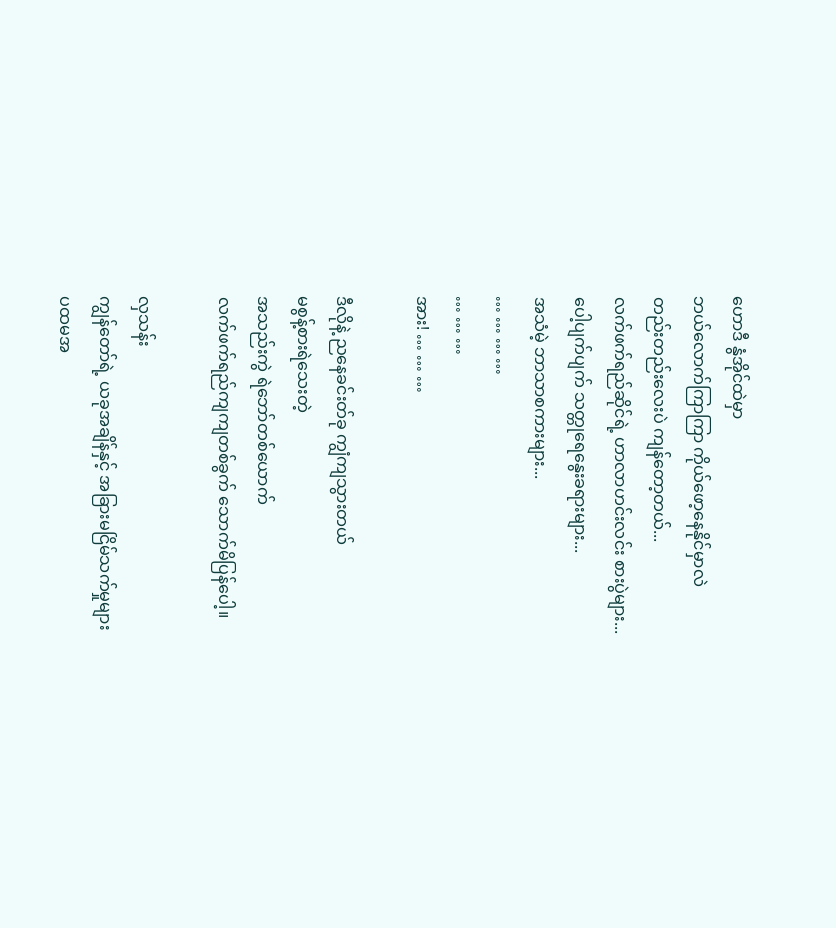ဟောဒီ နွံအိုင်ထဲမှာ
ဘယ်လောက်ကြာကြာ ကိုယ်ဖော့နေနိုင်မှာလဲ
တည်းတည်းလေးပဲ ကျန်တော့တယ်...
လက်ဖက်ရည်ဆိုင်ရဲ့ ဟာလာဟင်းလင်း စားပွဲများ...
ပေါ့ပျက်ပျက် သတ္တုရေနွေးခရားများ...
အသံမဲ့ ဘာသာစကားများ...
… … … …
… … …
အား! … … …

ဒီလိုနဲ့ ညနေခင်းတ်ခု ကျွံကျသွားတယ်
မစွန့်စားရဲသေးတဲ့
အသည်းကွဲ ရဲဘော်တစ်ယောက်
လက်ဖက်ရည်ကျကျတစ်ခွက် သောက်မိပြန်ပေါ့။

လှသန်း
ကျွန်တော်ရဲ့ ယခုအချိန်နှင့် အခြားမငြိမ်သက်မှုများ
ပထမအ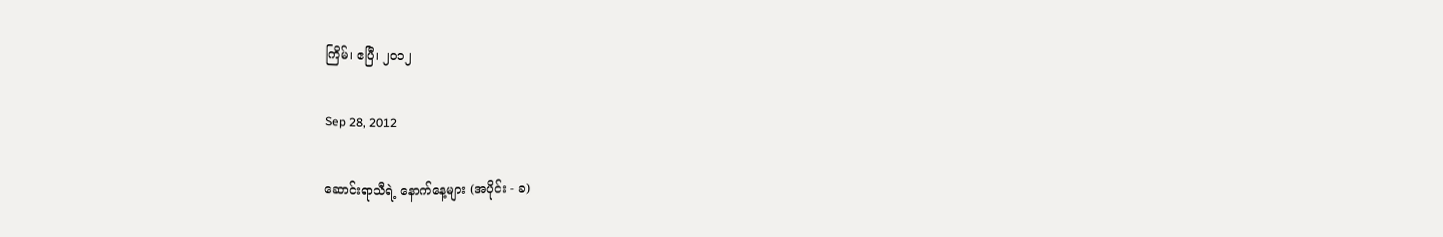ကြိမ်၊ ဧပြီ၊ ၂၀၁၂

Sep 28, 2012

ဆောင်းရာသီရဲ့ နောက်နေ့များ (အပိုင်း - ခ)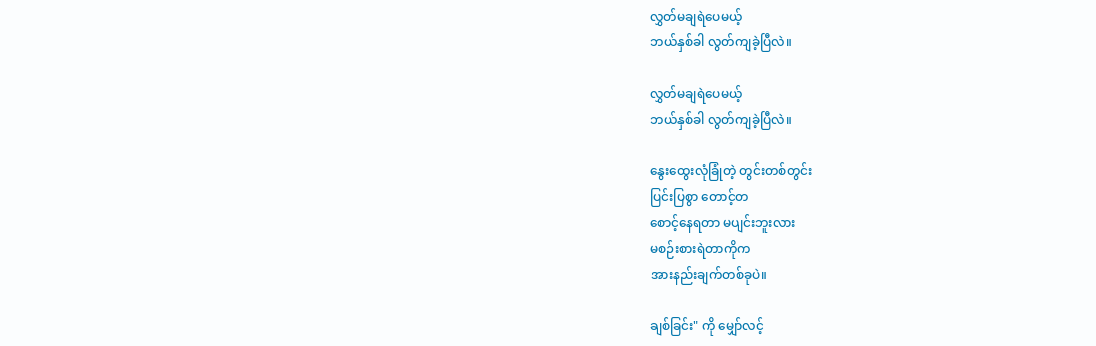လွှတ်မချရဲပေမယ့်
ဘယ်နှစ်ခါ လွတ်ကျခဲ့ပြီလဲ။

လွှတ်မချရဲပေမယ့်
ဘယ်နှစ်ခါ လွတ်ကျခဲ့ပြီလဲ။

နွေးထွေးလုံခြုံတဲ့ တွင်းတစ်တွင်း
ပြင်းပြစွာ တောင့်တ
စောင့်နေရတာ မပျင်းဘူးလား
မစဉ်းစားရဲတာကိုက
အားနည်းချက်တစ်ခုပဲ။

ချစ်ခြင်း" ကို မျှော်လင့်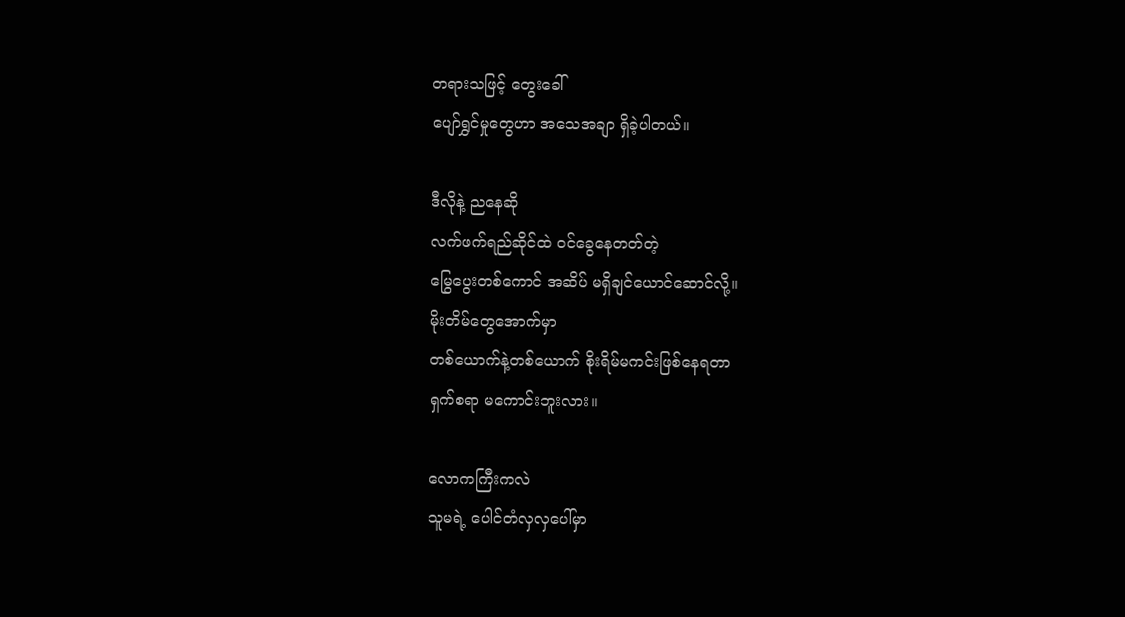တရားသဖြင့် တွေးခေါ်
ပျော်ရွှင်မှုတွေဟာ အသေအချာ ရှိခဲ့ပါတယ်။

ဒီလိုနဲ့ ညနေဆို
လက်ဖက်ရည်ဆိုင်ထဲ ဝင်ခွေနေတတ်တဲ့
မြွေပွေးတစ်ကောင် အဆိပ် မရှိချင်ယောင်ဆောင်လို့။
မိုးတိမ်တွေအောက်မှာ
တစ်ယောက်နဲ့တစ်ယောက် စိုးရိမ်မကင်းဖြစ်နေရတာ
ရှက်စရာ မကောင်းဘူးလား။

လောကကြီးကလဲ
သူမရဲ့ ပေါင်တံလှလှပေါ်မှာ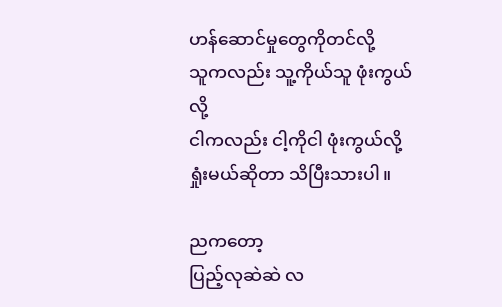ဟန်ဆောင်မှုတွေကိုတင်လို့
သူကလည်း သူ့ကိုယ်သူ ဖုံးကွယ်လို့
ငါကလည်း ငါ့ကိုငါ ဖုံးကွယ်လို့
ရှုံးမယ်ဆိုတာ သိပြီးသားပါ။

ညကတော့
ပြည့်လုဆဲဆဲ လ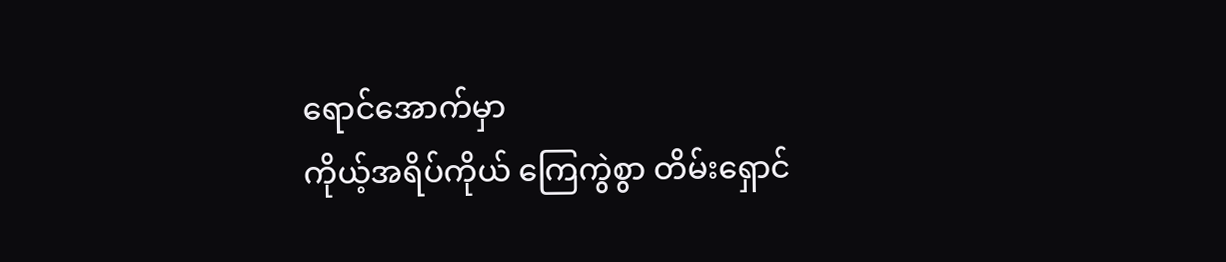ရောင်အောက်မှာ
ကိုယ့်အရိပ်ကိုယ် ကြေကွဲစွာ တိမ်းရှောင်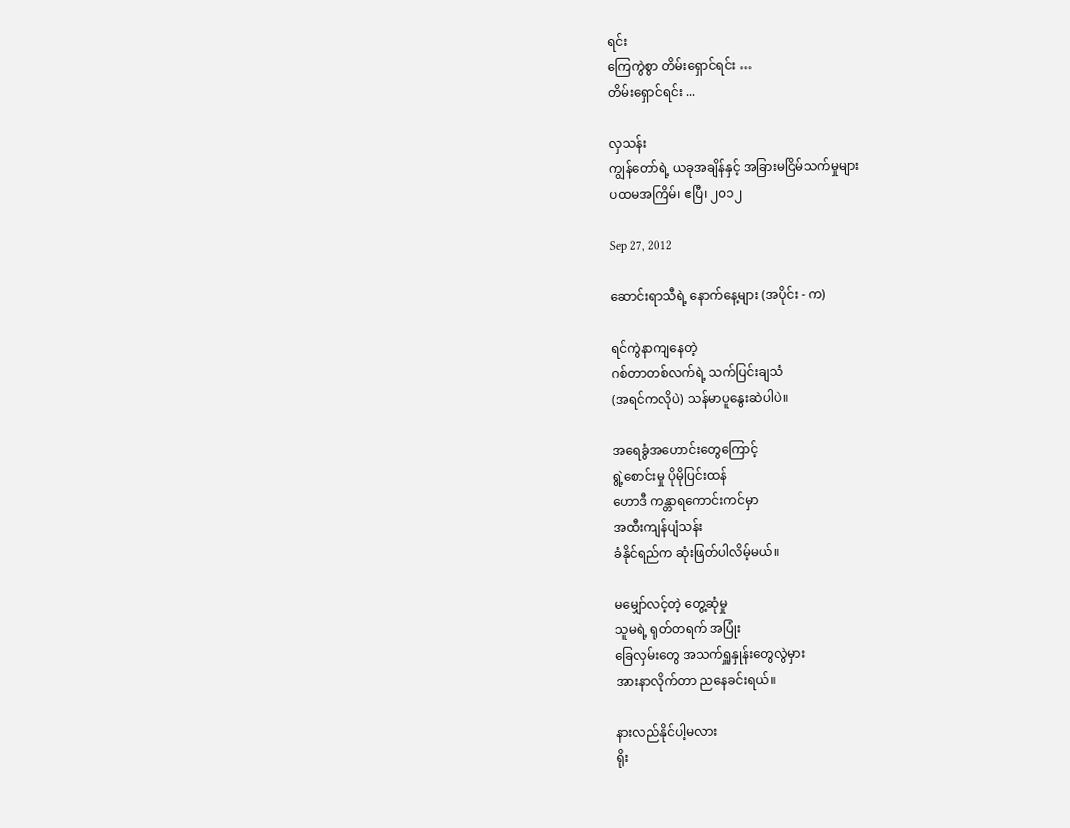ရင်း
ကြေကွဲစွာ တိမ်းရှောင်ရင်း …
တိမ်းရှောင်ရင်း ...

လှသန်း
ကျွန်တော်ရဲ့ ယခုအချိန်နှင့် အခြားမငြိမ်သက်မှုများ
ပထမအကြိမ်၊ ဧပြီ၊ ၂၀၁၂

Sep 27, 2012

ဆောင်းရာသီရဲ့ နောက်နေ့များ (အပိုင်း - က)

ရင်ကွဲနာကျနေတဲ့
ဂစ်တာတစ်လက်ရဲ့ သက်ပြင်းချသံ
(အရင်ကလိုပဲ) သန်မာပူနွေးဆဲပါပဲ။

အရေခွံအဟောင်းတွေကြောင့်
ရွဲ့စောင်းမှု ပိုမိုပြင်းထန်
ဟောဒီ ကန္တာရကောင်းကင်မှာ
အထီးကျန်ပျံသန်း
ခံနိုင်ရည်က ဆုံးဖြတ်ပါလိမ့်မယ်။

မမျှော်လင့်တဲ့ တွေ့ဆုံမှု
သူမရဲ့ ရုတ်တရက် အပြုံး
ခြေလှမ်းတွေ အသက်ရှူနှုန်းတွေလွဲမှား
အားနာလိုက်တာ ညနေခင်းရယ်။

နားလည်နိုင်ပါ့မလား
ရိုး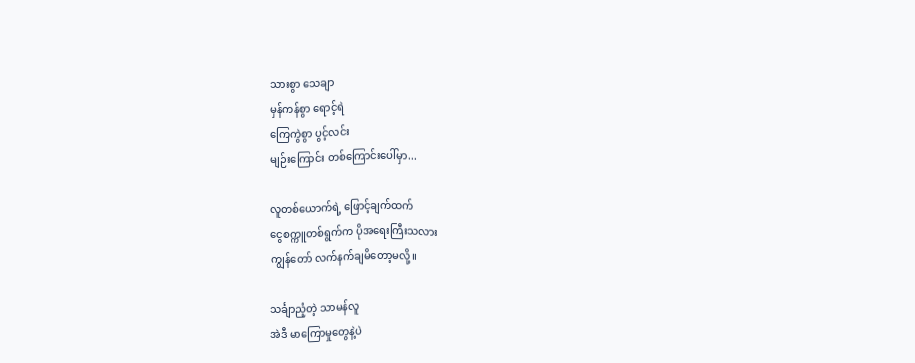သားစွာ သေချာ
မှန်ကန်စွာ ရောင့်ရဲ
ကြေကွဲစွာ ပွင့်လင်း
မျဉ်းကြောင်း တစ်ကြောင်းပေါ်မှာ...

လူတစ်ယောက်ရဲ့ ဖြောင့်ချက်ထက်
ငွေစက္ကူတစ်ရွက်က ပိုအရေးကြီးသလား
ကျွန်တော် လက်နက်ချမိတော့မလို့။

သင်္ချာညံ့တဲ့ သာမန်လူ
အဲဒီ မာကြောမှုတွေနဲ့ပဲ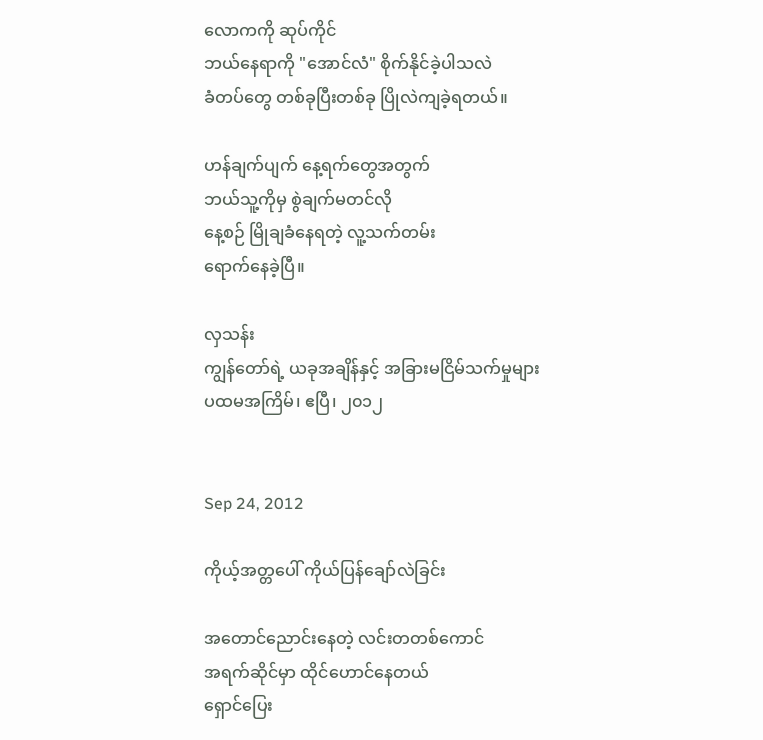လောကကို ဆုပ်ကိုင်
ဘယ်နေရာကို "အောင်လံ" စိုက်နိုင်ခဲ့ပါသလဲ
ခံတပ်တွေ တစ်ခုပြီးတစ်ခု ပြိုလဲကျခဲ့ရတယ်။

ဟန်ချက်ပျက် နေ့ရက်တွေအတွက်
ဘယ်သူ့ကိုမှ စွဲချက်မတင်လို
နေ့စဉ် မြိုချခံနေရတဲ့ လူ့သက်တမ်း
ရောက်နေခဲ့ပြီ။

လှသန်း
ကျွန်တော်ရဲ့ ယခုအချိန်နှင့် အခြားမငြိမ်သက်မှုများ
ပထမအကြိမ်၊ ဧပြီ၊ ၂၀၁၂


Sep 24, 2012

ကိုယ့်အတ္တပေါ် ကိုယ်ပြန်ချော်လဲခြင်း

အတောင်ညောင်းနေတဲ့ လင်းတတစ်ကောင်
အရက်ဆိုင်မှာ ထိုင်ဟောင်နေတယ်
ရှောင်ပြေး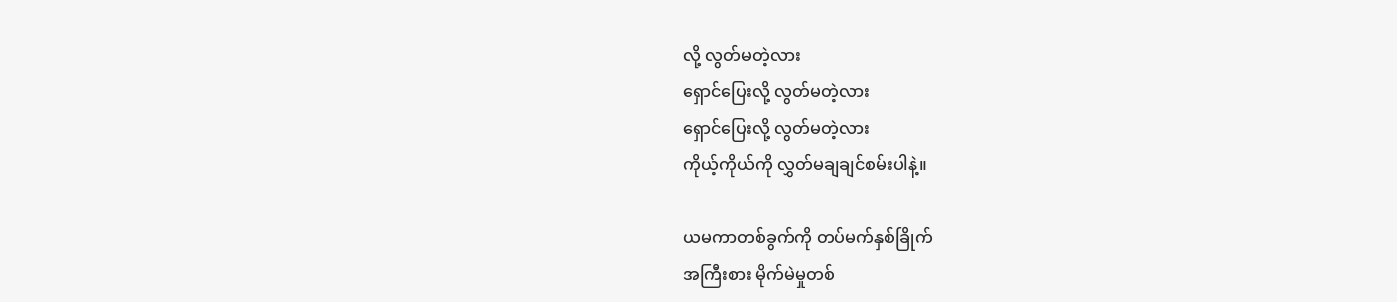လို့ လွတ်မတဲ့လား
ရှောင်ပြေးလို့ လွတ်မတဲ့လား
ရှောင်ပြေးလို့ လွတ်မတဲ့လား
ကိုယ့်ကိုယ်ကို လွှတ်မချချင်စမ်းပါနဲ့။

ယမကာတစ်ခွက်ကို တပ်မက်နှစ်ခြိုက်
အကြီးစား မိုက်မဲမှုတစ်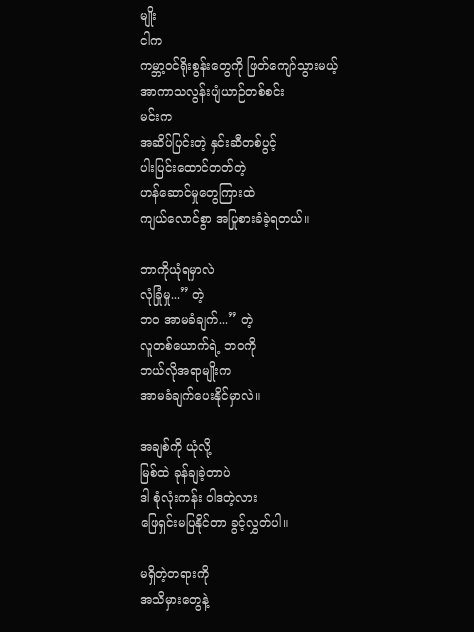မျိုး
ငါက
ကမ္ဘာ့ဝင်ရိုးစွန်းတွေကို ဖြတ်ကျော်သွားမယ့်
အာကာသလွန်းပျံယာဉ်တစ်စင်း
မင်းက
အဆိပ်ပြင်းတဲ့ နှင်းဆီတစ်ပွင့်
ပါးပြင်းထောင်တတ်တဲ့
ဟန်ဆောင်မှုတွေကြားထဲ
ကျယ်လောင်စွာ အပြုစားခံခဲ့ရတယ်။

ဘာကိုယုံရမှာလဲ
လုံခြုံမှု...” တဲ့
ဘဝ အာမခံချက်...” တဲ့
လူတစ်ယောက်ရဲ့ ဘဝကို
ဘယ်လိုအရာမျိုးက
အာမခံချက်ပေးနိုင်မှာလဲ။

အချစ်ကို ယုံလို့
မြစ်ထဲ ခုန်ချခဲ့တာပဲ
ဒါ စုံလုံးကန်း ဝါဒတဲ့လား
ဖြေရှင်းမပြနိုင်တာ ခွင့်လွှတ်ပါ။

မရှိတဲ့တရားကို
အသိမှားတွေနဲ့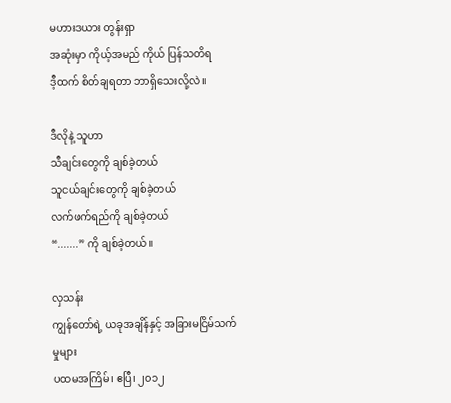မဟားဒယား တွန်းရှာ
အဆုံးမှာ ကိုယ့်အမည် ကိုယ် ပြန်သတိရ
ဒီ့ထက် စိတ်ချရတာ ဘာရှိသေးလို့လဲ။

ဒီလိုနဲ့ သူဟာ
သီချင်းတွေကို ချစ်ခဲ့တယ်
သူငယ်ချင်းတွေကို ချစ်ခဲ့တယ်
လက်ဖက်ရည်ကို ချစ်ခဲ့တယ်
“.......” ကို ချစ်ခဲ့တယ်။

လှသန်း
ကျွန်တော်ရဲ့ ယခုအချိန်နှင့် အခြားမငြိမ်သက်မှုများ
ပထမအကြိမ်၊ ဧပြီ၊ ၂၀၁၂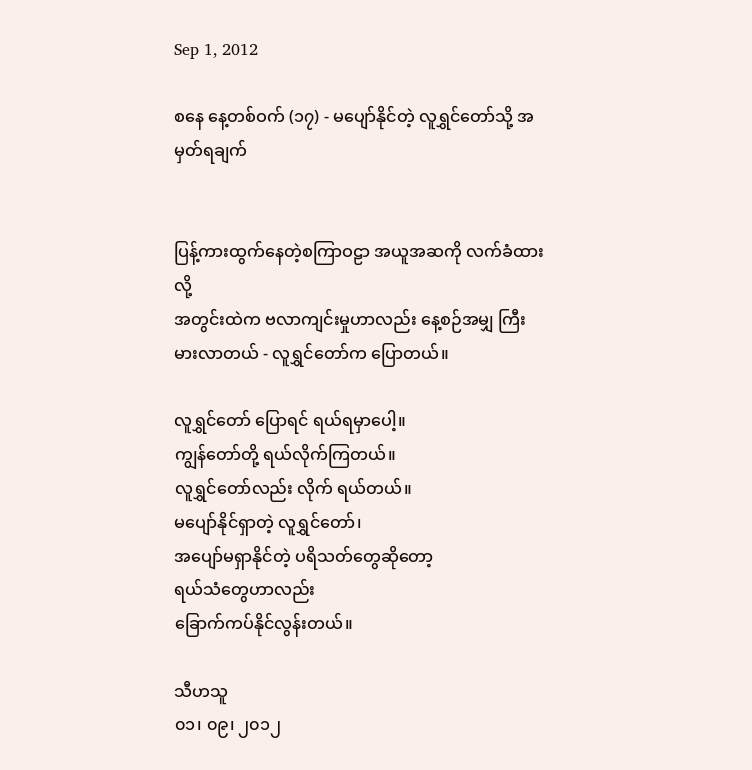Sep 1, 2012

စနေ နေ့တစ်ဝက် (၁၇) - မပျော်နိုင်တဲ့ လူရွှင်တော်သို့ အမှတ်ရချက်


ပြန့်ကားထွက်နေတဲ့စကြာဝဠာ အယူအဆကို လက်ခံထားလို့
အတွင်းထဲက ဗလာကျင်းမှုဟာလည်း နေ့စဉ်အမျှ ကြီးမားလာတယ် - လူရွှင်တော်က ပြောတယ်။

လူရွှင်တော် ပြောရင် ရယ်ရမှာပေါ့။
ကျွန်တော်တို့ ရယ်လိုက်ကြတယ်။
လူရွှင်တော်လည်း လိုက် ရယ်တယ်။
မပျော်နိုင်ရှာတဲ့ လူရွှင်တော်၊
အပျော်မရှာနိုင်တဲ့ ပရိသတ်တွေဆိုတော့
ရယ်သံတွေဟာလည်း
ခြောက်ကပ်နိုင်လွန်းတယ်။

သီဟသူ
၀၁၊ ၀၉၊ ၂၀၁၂